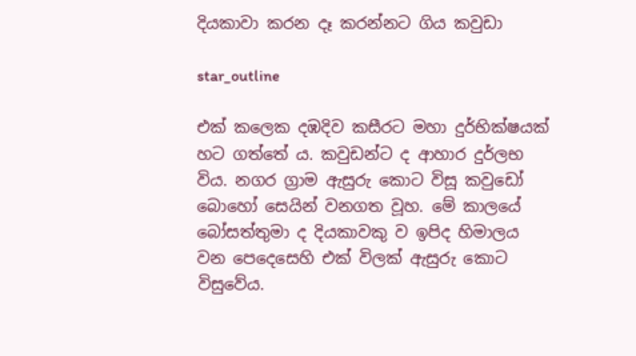දියකාවා කරන දෑ කරන්නට ගිය කවුඩා

star_outline

එක් කලෙක දඹදිව කසීරට මහා දුර්භික්ෂයක් හට ගත්තේ ය. කවුඩන්ට ද ආහාර දුර්ලභ විය. නගර ග්‍රාම ඇසුරු කොට විසූ කවුඩෝ බොහෝ සෙයින් වනගත වූහ. මේ කාලයේ බෝසත්තුමා ද දියකාවකු ව ඉපිද හිමාලය වන පෙදෙසෙහි එක් විලක් ඇසුරු කොට විසුවේය.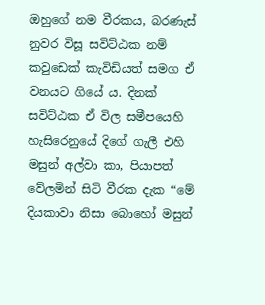ඔහුගේ නම වීරකය, බරණැස් නුවර විසූ සවිට්ඨක නම් කවුඩෙක් කැවිඩියත් සමග ඒ වනයට ගියේ ය. දිනක් සවිට්ඨක ඒ විල සමීපයෙහි හැසිරෙනුයේ දිගේ ගැලී එහි මසුන් අල්වා කා, පියාපත් වේලමින් සිටි වීරක දැක “මේ දියකාවා නිසා බොහෝ මසුන්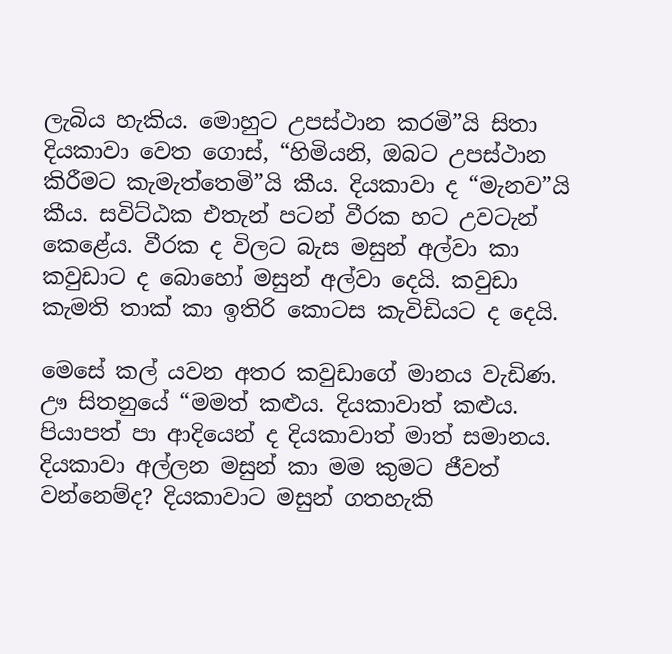ලැබිය හැකිය. මොහුට උපස්ථාන කරමි”යි සිතා දියකාවා වෙත ගොස්, “හිමියනි, ඔබට උපස්ථාන කිරීමට කැමැත්තෙමි”යි කීය. දියකාවා ද “මැනව”යි කීය. සවිට්ඨක එතැන් පටන් වීරක හට උවටැන් කෙළේය. වීරක ද විලට බැස මසුන් අල්වා කා කවුඩාට ද බොහෝ මසුන් අල්වා දෙයි. කවුඩා කැමති තාක් කා ඉතිරි කොටස කැවිඩියට ද දෙයි.

මෙසේ කල් යවන අතර කවුඩාගේ මානය වැඩිණ. ඌ සිතනුයේ “මමත් කළුය. දියකාවාත් කළුය. පියාපත් පා ආදියෙන් ද දියකාවාත් මාත් සමානය. දියකාවා අල්ලන මසුන් කා මම කුමට ජීවත් වන්නෙම්ද? දියකාවාට මසුන් ගතහැකි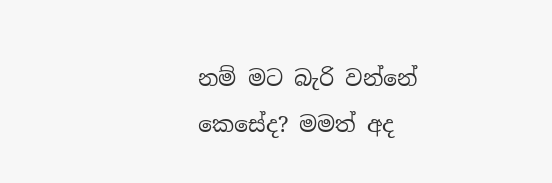නම් මට බැරි වන්නේ කෙසේද? මමත් අද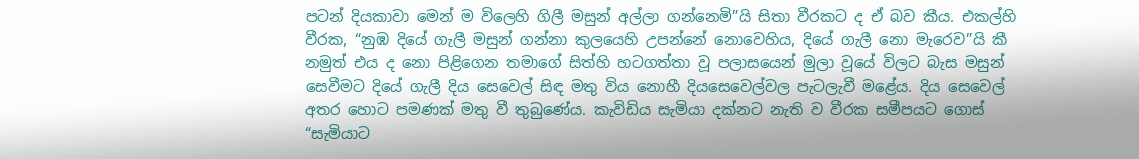පටන් දියකාවා මෙන් ම විලෙහි ගිලී මසුන් අල්ලා ගන්නෙමි”යි සිතා වීරකට ද ඒ බව කීය. එකල්හි වීරක, “නුඹ දියේ ගැලී මසුන් ගන්නා කුලයෙහි උපන්නේ නොවෙහිය, දියේ ගැලී නො මැරෙව”යි කී නමුත් එය ද නො පිළිගෙන තමාගේ සිත්හි හටගත්තා වූ පලාසයෙන් මුලා වූයේ විලට බැස මසුන් සෙවීමට දියේ ගැලී දිය සෙවෙල් සිඳ මතු විය නොහී දියසෙවෙල්වල පැටලැවී මළේය. දිය සෙවෙල් අතර හොට පමණක් මතු වී තුබුණේය. කැවිඩිය සැමියා දක්නට නැති ව වීරක සමීපයට ගොස් “සැමියාට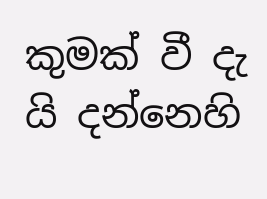කුමක් වී දැ යි දන්නෙහි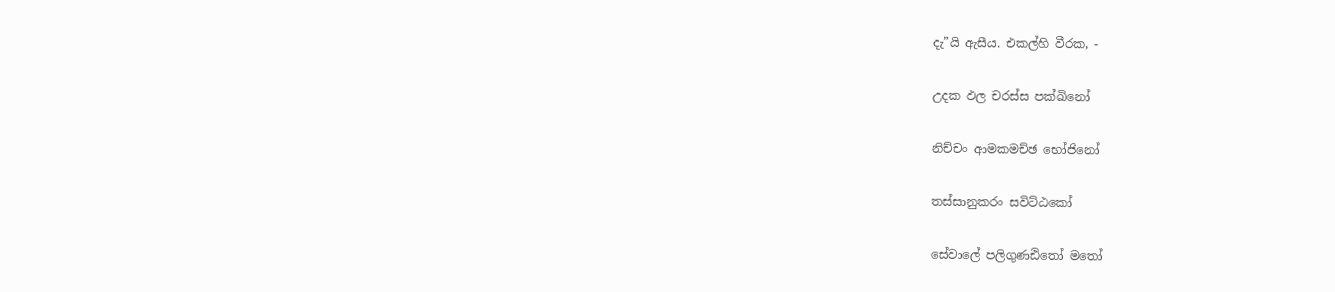දැ”යි ඇසීය. එකල්හි වීරක, -

උදක ඵල චරස්ස පක්ඛිනෝ

නිච්චං ආමකමච්ඡ භෝජිනෝ

තස්සානුකරං සවිට්ඨකෝ

සේවාලේ පලිගුණඪිතෝ මතෝ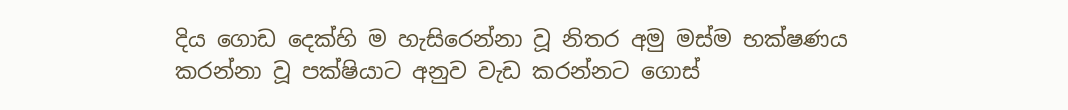දිය ගොඩ දෙක්හි ම හැසිරෙන්නා වූ නිතර අමු මස්ම භක්ෂණය කරන්නා වූ පක්ෂියාට අනුව වැඩ කරන්නට ගොස්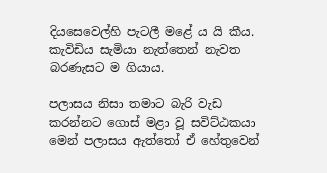දියසෙවෙල්හි පැටලී මළේ ය යි කීය. කැවිඩිය සැමියා නැත්තෙන් නැවත බරණැසට ම ගියාය.

පලාසය නිසා තමාට බැරි වැඩ කරන්නට ගොස් මළා වූ සවිට්ඨකයා මෙන් පලාසය ඇත්තෝ ඒ හේතුවෙන්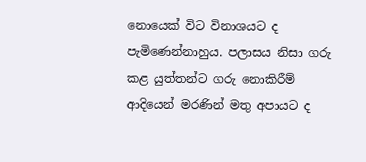නොයෙක් විට විනාශයට ද පැමිණෙන්නාහුය. පලාසය නිසා ගරු කළ යුත්තන්ට ගරු නොකිරීම් ආදියෙන් මරණින් මතු අපායට ද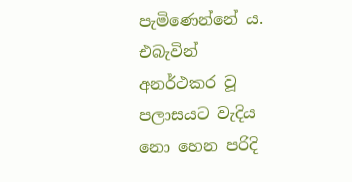පැමිණෙන්නේ ය. එබැවින් අනර්ථකර වූ පලාසයට වැදිය නො හෙන පරිදි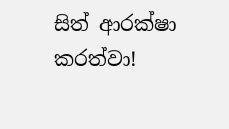සිත් ආරක්ෂා කරත්වා!